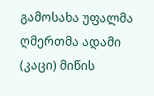გამოსახა უფალმა ღმერთმა ადამი (კაცი) მიწის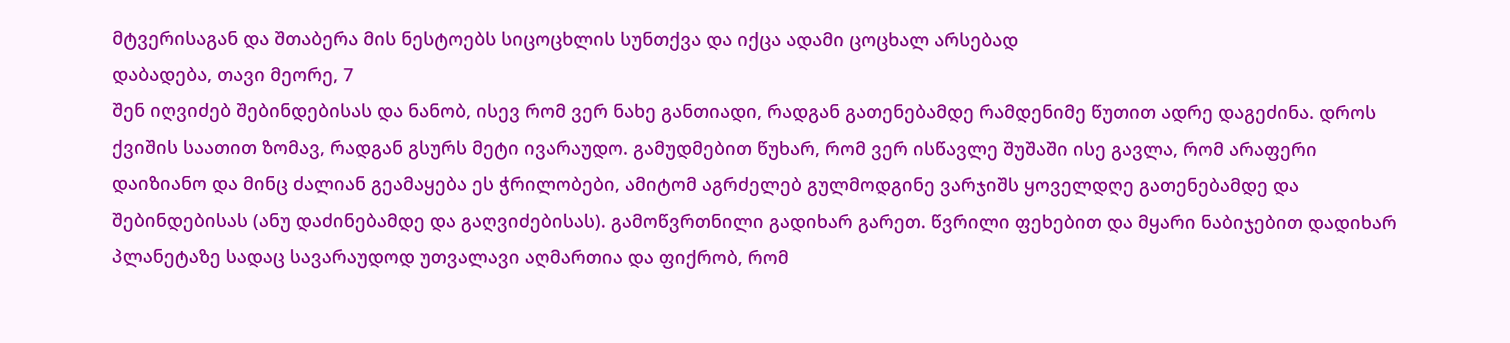მტვერისაგან და შთაბერა მის ნესტოებს სიცოცხლის სუნთქვა და იქცა ადამი ცოცხალ არსებად
დაბადება, თავი მეორე, 7
შენ იღვიძებ შებინდებისას და ნანობ, ისევ რომ ვერ ნახე განთიადი, რადგან გათენებამდე რამდენიმე წუთით ადრე დაგეძინა. დროს ქვიშის საათით ზომავ, რადგან გსურს მეტი ივარაუდო. გამუდმებით წუხარ, რომ ვერ ისწავლე შუშაში ისე გავლა, რომ არაფერი დაიზიანო და მინც ძალიან გეამაყება ეს ჭრილობები, ამიტომ აგრძელებ გულმოდგინე ვარჯიშს ყოველდღე გათენებამდე და შებინდებისას (ანუ დაძინებამდე და გაღვიძებისას). გამოწვრთნილი გადიხარ გარეთ. წვრილი ფეხებით და მყარი ნაბიჯებით დადიხარ პლანეტაზე სადაც სავარაუდოდ უთვალავი აღმართია და ფიქრობ, რომ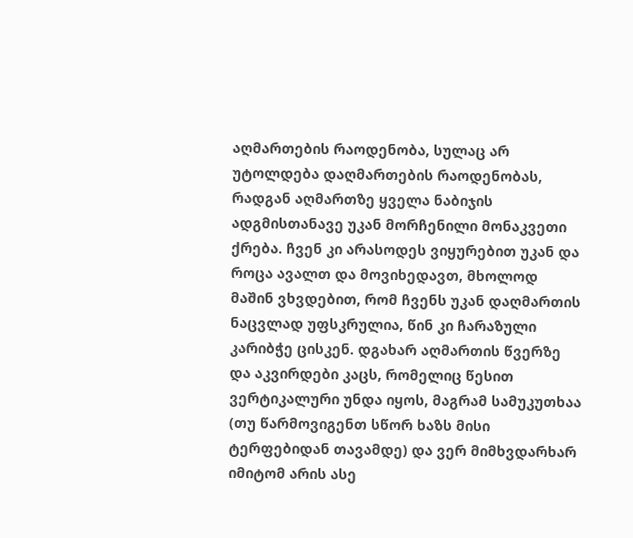აღმართების რაოდენობა, სულაც არ უტოლდება დაღმართების რაოდენობას, რადგან აღმართზე ყველა ნაბიჯის ადგმისთანავე უკან მორჩენილი მონაკვეთი ქრება. ჩვენ კი არასოდეს ვიყურებით უკან და როცა ავალთ და მოვიხედავთ, მხოლოდ მაშინ ვხვდებით, რომ ჩვენს უკან დაღმართის ნაცვლად უფსკრულია, წინ კი ჩარაზული კარიბჭე ცისკენ. დგახარ აღმართის წვერზე და აკვირდები კაცს, რომელიც წესით ვერტიკალური უნდა იყოს, მაგრამ სამუკუთხაა (თუ წარმოვიგენთ სწორ ხაზს მისი ტერფებიდან თავამდე) და ვერ მიმხვდარხარ იმიტომ არის ასე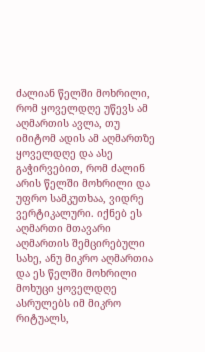ძალიან წელში მოხრილი, რომ ყოველდღე უწევს ამ აღმართის ავლა, თუ იმიტომ ადის ამ აღმართზე ყოველდღე და ასე გაჭირვებით, რომ ძალინ არის წელში მოხრილი და უფრო სამკუთხაა, ვიდრე ვერტიკალური. იქნებ ეს აღმართი მთავარი აღმართის შემცირებული სახე, ანუ მიკრო აღმართია და ეს წელში მოხრილი მოხუცი ყოველდღე ასრულებს იმ მიკრო რიტუალს,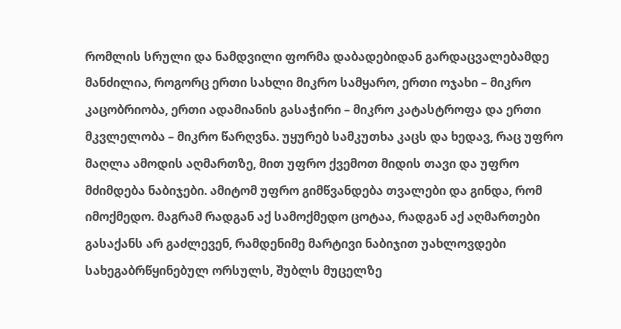რომლის სრული და ნამდვილი ფორმა დაბადებიდან გარდაცვალებამდე მანძილია, როგორც ერთი სახლი მიკრო სამყარო, ერთი ოჯახი – მიკრო კაცობრიობა, ერთი ადამიანის გასაჭირი – მიკრო კატასტროფა და ერთი მკვლელობა – მიკრო წარღვნა. უყურებ სამკუთხა კაცს და ხედავ, რაც უფრო მაღლა ამოდის აღმართზე, მით უფრო ქვემოთ მიდის თავი და უფრო მძიმდება ნაბიჯები. ამიტომ უფრო გიმწვანდება თვალები და გინდა, რომ იმოქმედო. მაგრამ რადგან აქ სამოქმედო ცოტაა, რადგან აქ აღმართები გასაქანს არ გაძლევენ, რამდენიმე მარტივი ნაბიჯით უახლოვდები სახეგაბრწყინებულ ორსულს, შუბლს მუცელზე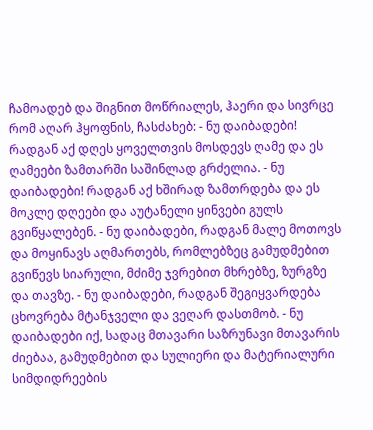ჩამოადებ და შიგნით მოწრიალეს, ჰაერი და სივრცე რომ აღარ ჰყოფნის, ჩასძახებ: - ნუ დაიბადები! რადგან აქ დღეს ყოველთვის მოსდევს ღამე და ეს ღამეები ზამთარში საშინლად გრძელია. - ნუ დაიბადები! რადგან აქ ხშირად ზამთრდება და ეს მოკლე დღეები და აუტანელი ყინვები გულს გვიწყალებენ. - ნუ დაიბადები, რადგან მალე მოთოვს და მოყინავს აღმართებს, რომლებზეც გამუდმებით გვიწევს სიარული, მძიმე ჯვრებით მხრებზე, ზურგზე და თავზე. - ნუ დაიბადები, რადგან შეგიყვარდება ცხოვრება მტანჯველი და ვეღარ დასთმობ. - ნუ დაიბადები იქ, სადაც მთავარი საზრუნავი მთავარის ძიებაა, გამუდმებით და სულიერი და მატერიალური სიმდიდრეების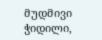მუდმივი ჭიდილი,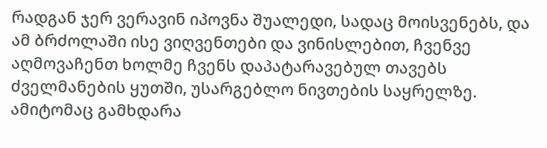რადგან ჯერ ვერავინ იპოვნა შუალედი, სადაც მოისვენებს, და ამ ბრძოლაში ისე ვიღვენთები და ვინისლებით, ჩვენვე აღმოვაჩენთ ხოლმე ჩვენს დაპატარავებულ თავებს ძველმანების ყუთში, უსარგებლო ნივთების საყრელზე. ამიტომაც გამხდარა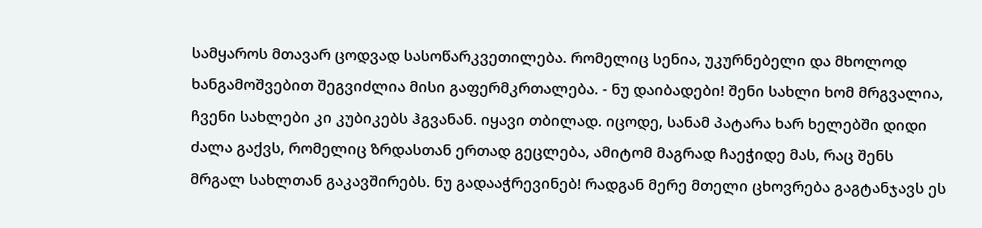სამყაროს მთავარ ცოდვად სასოწარკვეთილება. რომელიც სენია, უკურნებელი და მხოლოდ ხანგამოშვებით შეგვიძლია მისი გაფერმკრთალება. - ნუ დაიბადები! შენი სახლი ხომ მრგვალია, ჩვენი სახლები კი კუბიკებს ჰგვანან. იყავი თბილად. იცოდე, სანამ პატარა ხარ ხელებში დიდი ძალა გაქვს, რომელიც ზრდასთან ერთად გეცლება, ამიტომ მაგრად ჩაეჭიდე მას, რაც შენს მრგალ სახლთან გაკავშირებს. ნუ გადააჭრევინებ! რადგან მერე მთელი ცხოვრება გაგტანჯავს ეს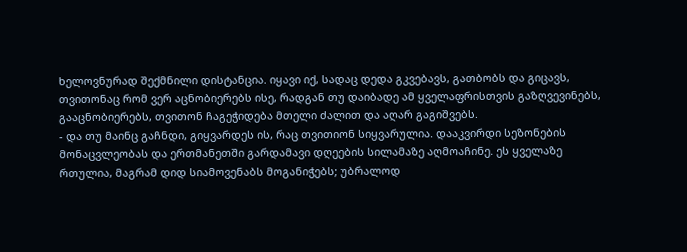ხელოვნურად შექმნილი დისტანცია. იყავი იქ, სადაც დედა გკვებავს, გათბობს და გიცავს, თვითონაც რომ ვერ აცნობიერებს ისე, რადგან თუ დაიბადე ამ ყველაფრისთვის გაზღვევინებს, გააცნობიერებს, თვითონ ჩაგეჭიდება მთელი ძალით და აღარ გაგიშვებს.
- და თუ მაინც გაჩნდი, გიყვარდეს ის, რაც თვითიონ სიყვარულია. დააკვირდი სეზონების მონაცვლეობას და ერთმანეთში გარდამავი დღეების სილამაზე აღმოაჩინე. ეს ყველაზე რთულია, მაგრამ დიდ სიამოვენაბს მოგანიჭებს; უბრალოდ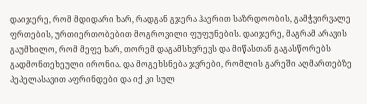დაიჯერე, რომ მდიდარი ხარ, რადგან გჯერა ჰაერით საზრდოობის, გამჭვირვალე ფრთების, ურთიერთობებით მოგროვილი ფუფუნების. დაიჯერე, მაგრამ არავის გაუმხილო, რომ მეფე ხარ, თორემ დაგამსხვრევს და მიწასთან გაგასწორებს გადმონთეხეული ირონია. და მოგეხსნება ჯვრები, რომლის გარეში აღმართებზე პეპელასავით აფრინდები და იქ კი სულ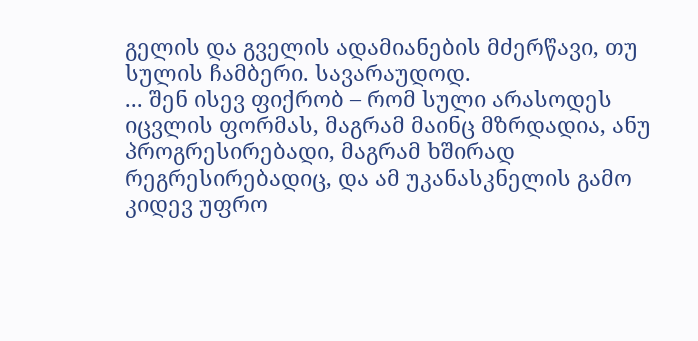გელის და გველის ადამიანების მძერწავი, თუ სულის ჩამბერი. სავარაუდოდ.
... შენ ისევ ფიქრობ – რომ სული არასოდეს იცვლის ფორმას, მაგრამ მაინც მზრდადია, ანუ პროგრესირებადი, მაგრამ ხშირად რეგრესირებადიც, და ამ უკანასკნელის გამო კიდევ უფრო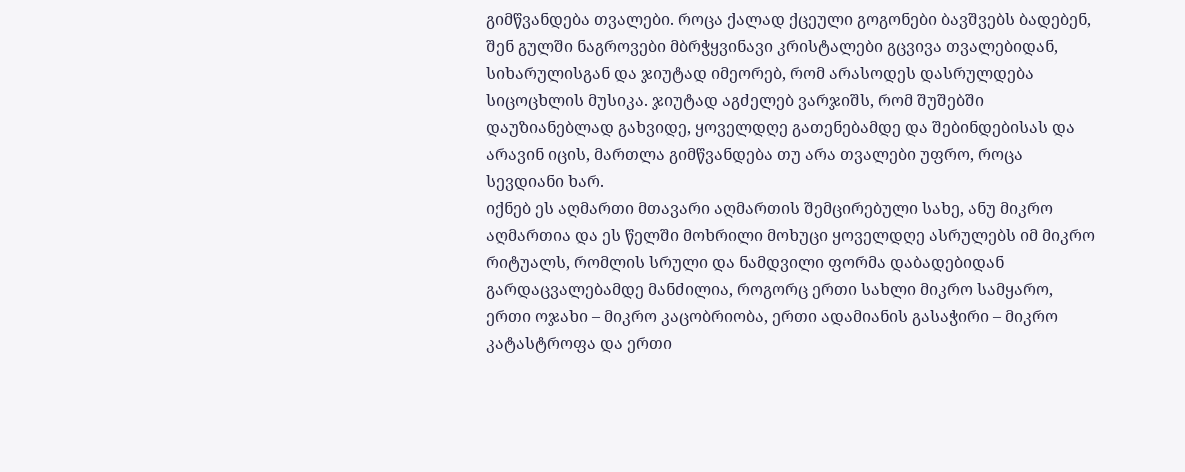გიმწვანდება თვალები. როცა ქალად ქცეული გოგონები ბავშვებს ბადებენ, შენ გულში ნაგროვები მბრჭყვინავი კრისტალები გცვივა თვალებიდან, სიხარულისგან და ჯიუტად იმეორებ, რომ არასოდეს დასრულდება სიცოცხლის მუსიკა. ჯიუტად აგძელებ ვარჯიშს, რომ შუშებში დაუზიანებლად გახვიდე, ყოველდღე გათენებამდე და შებინდებისას და არავინ იცის, მართლა გიმწვანდება თუ არა თვალები უფრო, როცა სევდიანი ხარ.
იქნებ ეს აღმართი მთავარი აღმართის შემცირებული სახე, ანუ მიკრო აღმართია და ეს წელში მოხრილი მოხუცი ყოველდღე ასრულებს იმ მიკრო რიტუალს, რომლის სრული და ნამდვილი ფორმა დაბადებიდან გარდაცვალებამდე მანძილია, როგორც ერთი სახლი მიკრო სამყარო, ერთი ოჯახი – მიკრო კაცობრიობა, ერთი ადამიანის გასაჭირი – მიკრო კატასტროფა და ერთი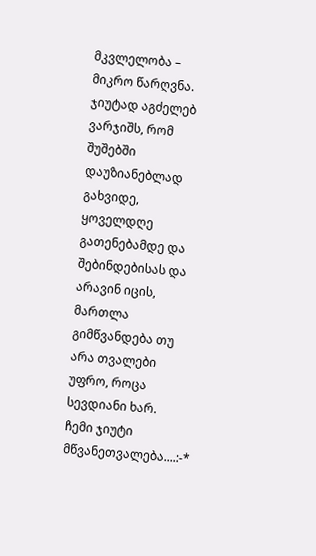მკვლელობა – მიკრო წარღვნა.
ჯიუტად აგძელებ ვარჯიშს, რომ შუშებში დაუზიანებლად გახვიდე, ყოველდღე გათენებამდე და შებინდებისას და არავინ იცის, მართლა გიმწვანდება თუ არა თვალები უფრო, როცა სევდიანი ხარ.
ჩემი ჯიუტი მწვანეთვალება....:-*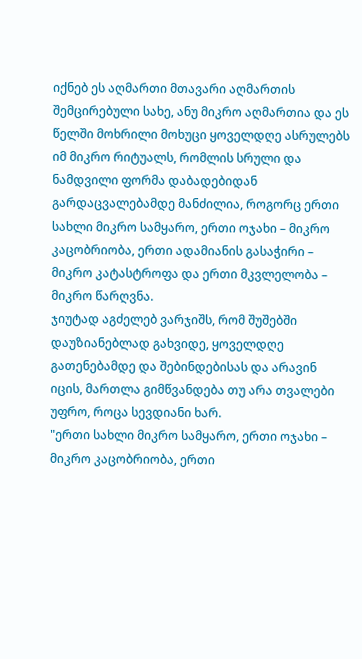იქნებ ეს აღმართი მთავარი აღმართის შემცირებული სახე, ანუ მიკრო აღმართია და ეს წელში მოხრილი მოხუცი ყოველდღე ასრულებს იმ მიკრო რიტუალს, რომლის სრული და ნამდვილი ფორმა დაბადებიდან გარდაცვალებამდე მანძილია, როგორც ერთი სახლი მიკრო სამყარო, ერთი ოჯახი – მიკრო კაცობრიობა, ერთი ადამიანის გასაჭირი – მიკრო კატასტროფა და ერთი მკვლელობა – მიკრო წარღვნა.
ჯიუტად აგძელებ ვარჯიშს, რომ შუშებში დაუზიანებლად გახვიდე, ყოველდღე გათენებამდე და შებინდებისას და არავინ იცის, მართლა გიმწვანდება თუ არა თვალები უფრო, როცა სევდიანი ხარ.
"ერთი სახლი მიკრო სამყარო, ერთი ოჯახი – მიკრო კაცობრიობა, ერთი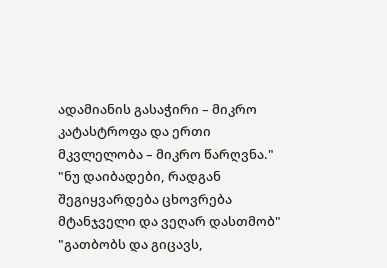ადამიანის გასაჭირი – მიკრო კატასტროფა და ერთი მკვლელობა – მიკრო წარღვნა."
"ნუ დაიბადები, რადგან შეგიყვარდება ცხოვრება მტანჯველი და ვეღარ დასთმობ"
"გათბობს და გიცავს,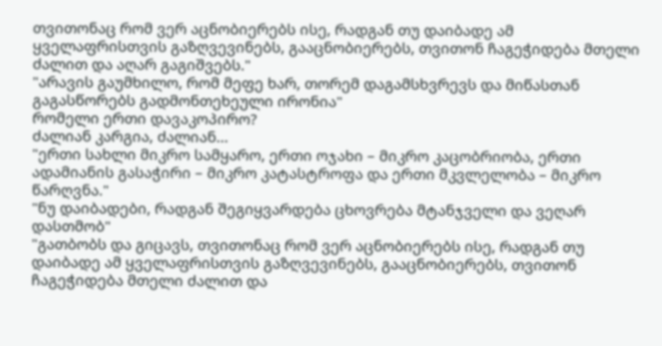თვითონაც რომ ვერ აცნობიერებს ისე, რადგან თუ დაიბადე ამ ყველაფრისთვის გაზღვევინებს, გააცნობიერებს, თვითონ ჩაგეჭიდება მთელი ძალით და აღარ გაგიშვებს."
"არავის გაუმხილო, რომ მეფე ხარ, თორემ დაგამსხვრევს და მიწასთან გაგასწორებს გადმონთეხეული ირონია"
რომელი ერთი დავაკოპირო?
ძალიან კარგია, ძალიან...
"ერთი სახლი მიკრო სამყარო, ერთი ოჯახი – მიკრო კაცობრიობა, ერთი ადამიანის გასაჭირი – მიკრო კატასტროფა და ერთი მკვლელობა – მიკრო წარღვნა."
"ნუ დაიბადები, რადგან შეგიყვარდება ცხოვრება მტანჯველი და ვეღარ დასთმობ"
"გათბობს და გიცავს, თვითონაც რომ ვერ აცნობიერებს ისე, რადგან თუ დაიბადე ამ ყველაფრისთვის გაზღვევინებს, გააცნობიერებს, თვითონ ჩაგეჭიდება მთელი ძალით და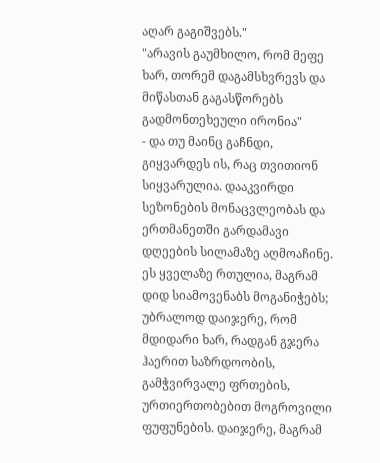აღარ გაგიშვებს."
"არავის გაუმხილო, რომ მეფე ხარ, თორემ დაგამსხვრევს და მიწასთან გაგასწორებს გადმონთეხეული ირონია"
- და თუ მაინც გაჩნდი, გიყვარდეს ის, რაც თვითიონ სიყვარულია. დააკვირდი სეზონების მონაცვლეობას და ერთმანეთში გარდამავი დღეების სილამაზე აღმოაჩინე. ეს ყველაზე რთულია, მაგრამ დიდ სიამოვენაბს მოგანიჭებს; უბრალოდ დაიჯერე, რომ მდიდარი ხარ, რადგან გჯერა ჰაერით საზრდოობის, გამჭვირვალე ფრთების, ურთიერთობებით მოგროვილი ფუფუნების. დაიჯერე, მაგრამ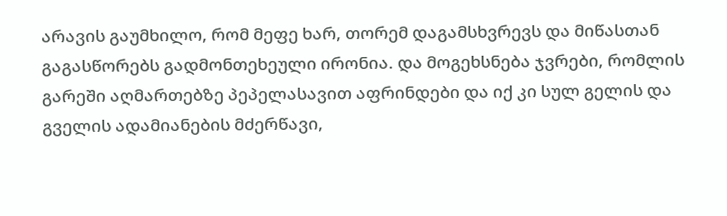არავის გაუმხილო, რომ მეფე ხარ, თორემ დაგამსხვრევს და მიწასთან გაგასწორებს გადმონთეხეული ირონია. და მოგეხსნება ჯვრები, რომლის გარეში აღმართებზე პეპელასავით აფრინდები და იქ კი სულ გელის და გველის ადამიანების მძერწავი,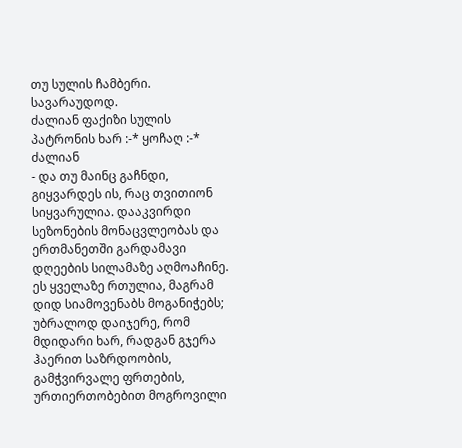თუ სულის ჩამბერი. სავარაუდოდ.
ძალიან ფაქიზი სულის პატრონის ხარ :-* ყოჩაღ :-* ძალიან
- და თუ მაინც გაჩნდი, გიყვარდეს ის, რაც თვითიონ სიყვარულია. დააკვირდი სეზონების მონაცვლეობას და ერთმანეთში გარდამავი დღეების სილამაზე აღმოაჩინე. ეს ყველაზე რთულია, მაგრამ დიდ სიამოვენაბს მოგანიჭებს; უბრალოდ დაიჯერე, რომ მდიდარი ხარ, რადგან გჯერა ჰაერით საზრდოობის, გამჭვირვალე ფრთების, ურთიერთობებით მოგროვილი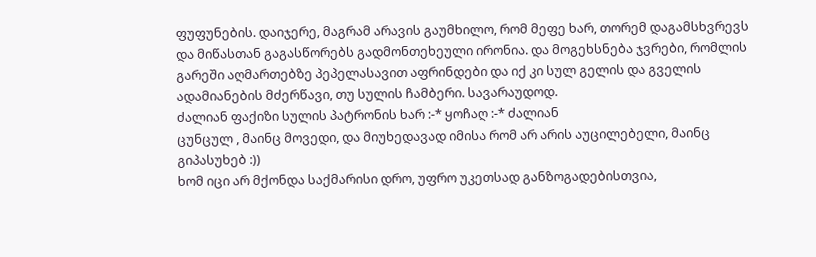ფუფუნების. დაიჯერე, მაგრამ არავის გაუმხილო, რომ მეფე ხარ, თორემ დაგამსხვრევს და მიწასთან გაგასწორებს გადმონთეხეული ირონია. და მოგეხსნება ჯვრები, რომლის გარეში აღმართებზე პეპელასავით აფრინდები და იქ კი სულ გელის და გველის ადამიანების მძერწავი, თუ სულის ჩამბერი. სავარაუდოდ.
ძალიან ფაქიზი სულის პატრონის ხარ :-* ყოჩაღ :-* ძალიან
ცუნცულ , მაინც მოვედი, და მიუხედავად იმისა რომ არ არის აუცილებელი, მაინც გიპასუხებ :))
ხომ იცი არ მქონდა საქმარისი დრო, უფრო უკეთსად განზოგადებისთვია,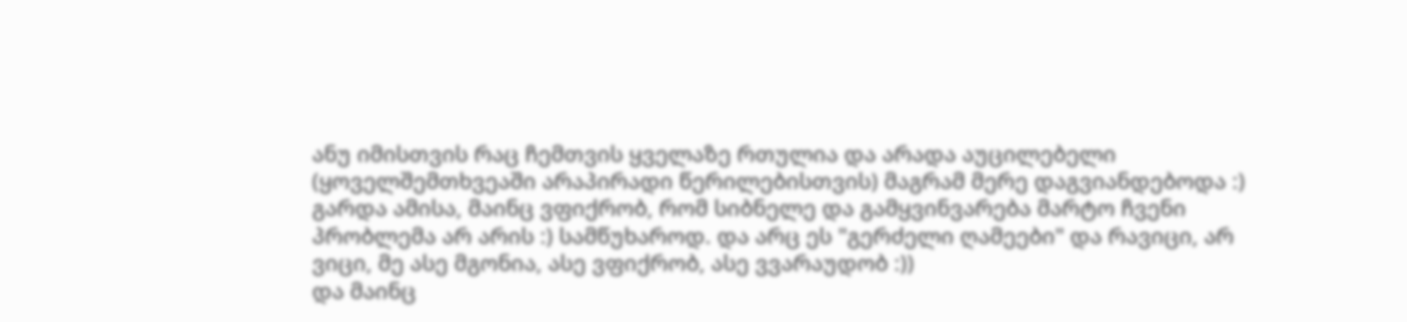ანუ იმისთვის რაც ჩემთვის ყველაზე რთულია და არადა აუცილებელი (ყოველშემთხვეაში არაპირადი წერილებისთვის) მაგრამ მერე დაგვიანდებოდა :)
გარდა ამისა, მაინც ვფიქრობ, რომ სიბნელე და გამყვინვარება მარტო ჩვენი პრობლემა არ არის :) სამწუხაროდ. და არც ეს "გერძელი ღამეები" და რავიცი, არ ვიცი, მე ასე მგონია, ასე ვფიქრობ, ასე ვვარაუდობ :))
და მაინც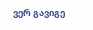ვერ გავიგე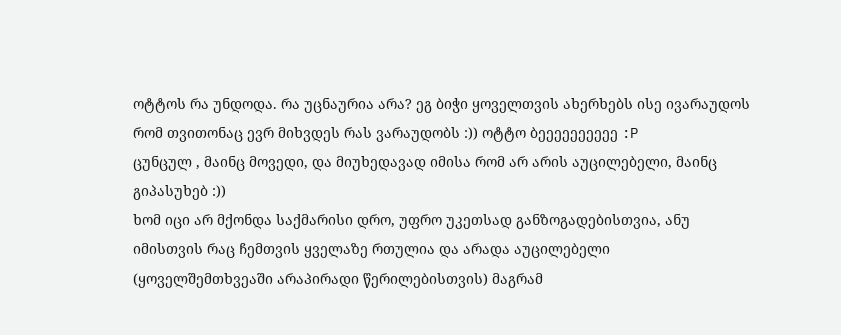ოტტოს რა უნდოდა. რა უცნაურია არა? ეგ ბიჭი ყოველთვის ახერხებს ისე ივარაუდოს რომ თვითონაც ევრ მიხვდეს რას ვარაუდობს :)) ოტტო ბეეეეეეეეეე :P
ცუნცულ , მაინც მოვედი, და მიუხედავად იმისა რომ არ არის აუცილებელი, მაინც გიპასუხებ :))
ხომ იცი არ მქონდა საქმარისი დრო, უფრო უკეთსად განზოგადებისთვია, ანუ იმისთვის რაც ჩემთვის ყველაზე რთულია და არადა აუცილებელი (ყოველშემთხვეაში არაპირადი წერილებისთვის) მაგრამ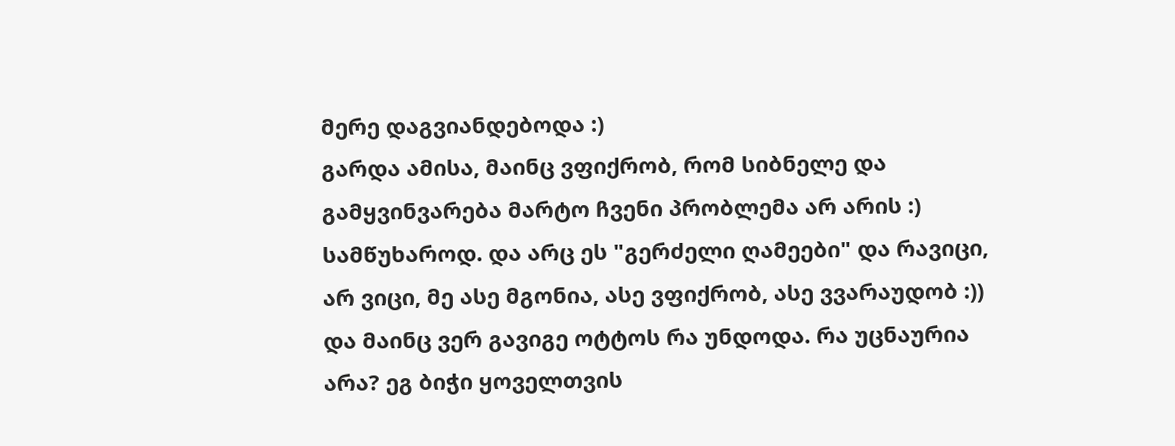მერე დაგვიანდებოდა :)
გარდა ამისა, მაინც ვფიქრობ, რომ სიბნელე და გამყვინვარება მარტო ჩვენი პრობლემა არ არის :) სამწუხაროდ. და არც ეს "გერძელი ღამეები" და რავიცი, არ ვიცი, მე ასე მგონია, ასე ვფიქრობ, ასე ვვარაუდობ :))
და მაინც ვერ გავიგე ოტტოს რა უნდოდა. რა უცნაურია არა? ეგ ბიჭი ყოველთვის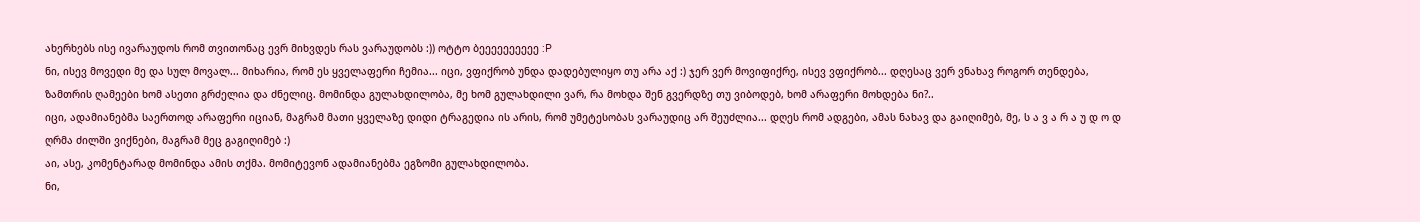ახერხებს ისე ივარაუდოს რომ თვითონაც ევრ მიხვდეს რას ვარაუდობს :)) ოტტო ბეეეეეეეეეე :P
ნი, ისევ მოვედი მე და სულ მოვალ... მიხარია, რომ ეს ყველაფერი ჩემია... იცი, ვფიქრობ უნდა დადებულიყო თუ არა აქ :) ჯერ ვერ მოვიფიქრე, ისევ ვფიქრობ... დღესაც ვერ ვნახავ როგორ თენდება, ზამთრის ღამეები ხომ ასეთი გრძელია და ძნელიც. მომინდა გულახდილობა, მე ხომ გულახდილი ვარ, რა მოხდა შენ გვერდზე თუ ვიბოდებ, ხომ არაფერი მოხდება ნი?..
იცი, ადამიანებმა საერთოდ არაფერი იციან, მაგრამ მათი ყველაზე დიდი ტრაგედია ის არის, რომ უმეტესობას ვარაუდიც არ შეუძლია... დღეს რომ ადგები, ამას ნახავ და გაიღიმებ, მე, ს ა ვ ა რ ა უ დ ო დ ღრმა ძილში ვიქნები, მაგრამ მეც გაგიღიმებ :)
აი, ასე, კომენტარად მომინდა ამის თქმა. მომიტევონ ადამიანებმა ეგზომი გულახდილობა.
ნი,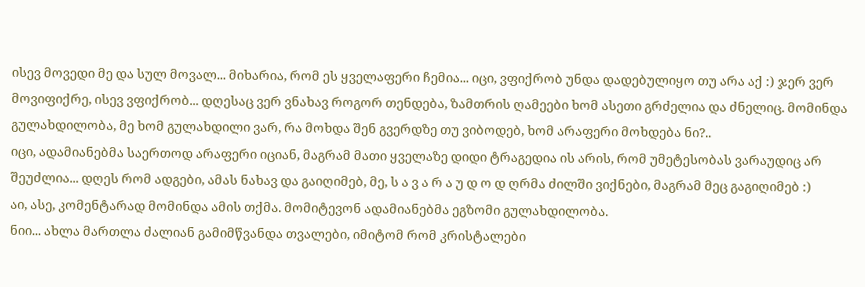ისევ მოვედი მე და სულ მოვალ... მიხარია, რომ ეს ყველაფერი ჩემია... იცი, ვფიქრობ უნდა დადებულიყო თუ არა აქ :) ჯერ ვერ მოვიფიქრე, ისევ ვფიქრობ... დღესაც ვერ ვნახავ როგორ თენდება, ზამთრის ღამეები ხომ ასეთი გრძელია და ძნელიც. მომინდა გულახდილობა, მე ხომ გულახდილი ვარ, რა მოხდა შენ გვერდზე თუ ვიბოდებ, ხომ არაფერი მოხდება ნი?..
იცი, ადამიანებმა საერთოდ არაფერი იციან, მაგრამ მათი ყველაზე დიდი ტრაგედია ის არის, რომ უმეტესობას ვარაუდიც არ შეუძლია... დღეს რომ ადგები, ამას ნახავ და გაიღიმებ, მე, ს ა ვ ა რ ა უ დ ო დ ღრმა ძილში ვიქნები, მაგრამ მეც გაგიღიმებ :)
აი, ასე, კომენტარად მომინდა ამის თქმა. მომიტევონ ადამიანებმა ეგზომი გულახდილობა.
ნიი... ახლა მართლა ძალიან გამიმწვანდა თვალები, იმიტომ რომ კრისტალები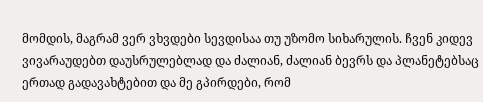მომდის, მაგრამ ვერ ვხვდები სევდისაა თუ უზომო სიხარულის. ჩვენ კიდევ ვივარაუდებთ დაუსრულებლად და ძალიან, ძალიან ბევრს და პლანეტებსაც ერთად გადავახტებით და მე გპირდები, რომ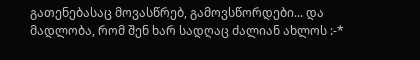გათენებასაც მოვასწრებ, გამოვსწორდები... და მადლობა, რომ შენ ხარ სადღაც ძალიან ახლოს :-*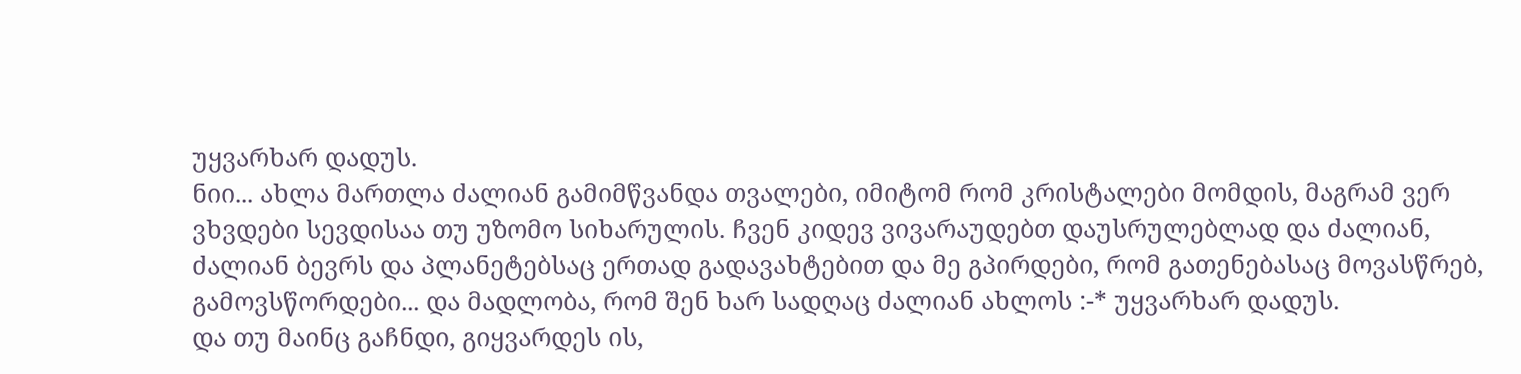უყვარხარ დადუს.
ნიი... ახლა მართლა ძალიან გამიმწვანდა თვალები, იმიტომ რომ კრისტალები მომდის, მაგრამ ვერ ვხვდები სევდისაა თუ უზომო სიხარულის. ჩვენ კიდევ ვივარაუდებთ დაუსრულებლად და ძალიან, ძალიან ბევრს და პლანეტებსაც ერთად გადავახტებით და მე გპირდები, რომ გათენებასაც მოვასწრებ, გამოვსწორდები... და მადლობა, რომ შენ ხარ სადღაც ძალიან ახლოს :-* უყვარხარ დადუს.
და თუ მაინც გაჩნდი, გიყვარდეს ის,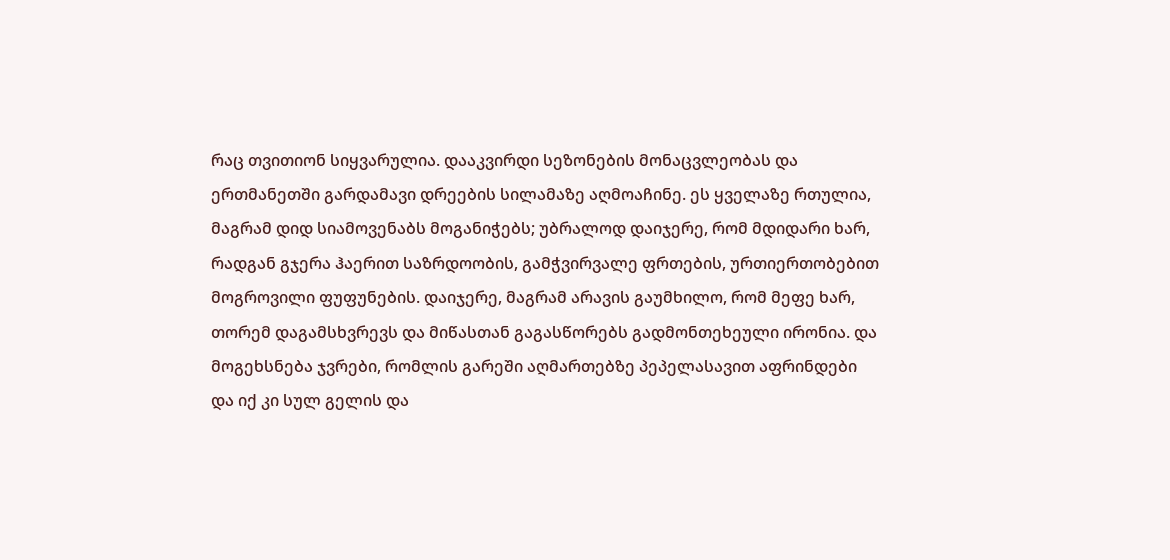რაც თვითიონ სიყვარულია. დააკვირდი სეზონების მონაცვლეობას და ერთმანეთში გარდამავი დრეების სილამაზე აღმოაჩინე. ეს ყველაზე რთულია, მაგრამ დიდ სიამოვენაბს მოგანიჭებს; უბრალოდ დაიჯერე, რომ მდიდარი ხარ, რადგან გჯერა ჰაერით საზრდოობის, გამჭვირვალე ფრთების, ურთიერთობებით მოგროვილი ფუფუნების. დაიჯერე, მაგრამ არავის გაუმხილო, რომ მეფე ხარ, თორემ დაგამსხვრევს და მიწასთან გაგასწორებს გადმონთეხეული ირონია. და მოგეხსნება ჯვრები, რომლის გარეში აღმართებზე პეპელასავით აფრინდები და იქ კი სულ გელის და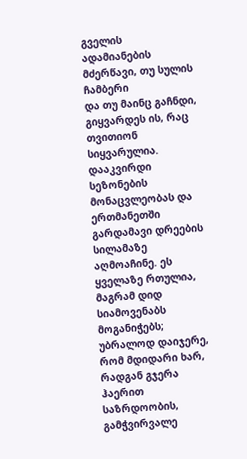გველის ადამიანების მძერწავი, თუ სულის ჩამბერი
და თუ მაინც გაჩნდი, გიყვარდეს ის, რაც თვითიონ სიყვარულია. დააკვირდი სეზონების მონაცვლეობას და ერთმანეთში გარდამავი დრეების სილამაზე აღმოაჩინე. ეს ყველაზე რთულია, მაგრამ დიდ სიამოვენაბს მოგანიჭებს; უბრალოდ დაიჯერე, რომ მდიდარი ხარ, რადგან გჯერა ჰაერით საზრდოობის, გამჭვირვალე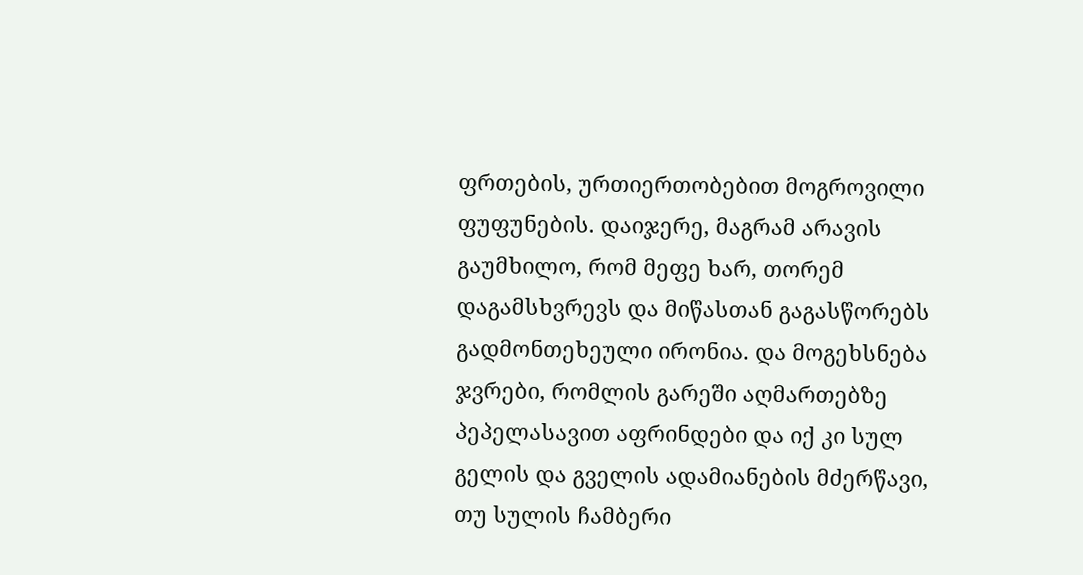ფრთების, ურთიერთობებით მოგროვილი ფუფუნების. დაიჯერე, მაგრამ არავის გაუმხილო, რომ მეფე ხარ, თორემ დაგამსხვრევს და მიწასთან გაგასწორებს გადმონთეხეული ირონია. და მოგეხსნება ჯვრები, რომლის გარეში აღმართებზე პეპელასავით აფრინდები და იქ კი სულ გელის და გველის ადამიანების მძერწავი, თუ სულის ჩამბერი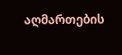აღმართების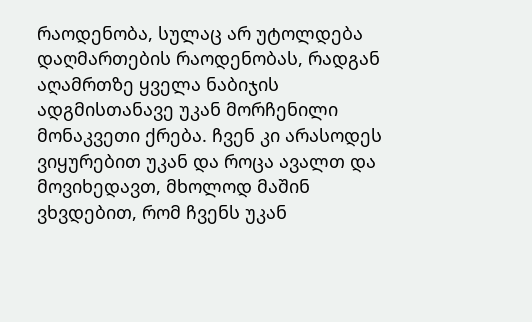რაოდენობა, სულაც არ უტოლდება დაღმართების რაოდენობას, რადგან აღამრთზე ყველა ნაბიჯის ადგმისთანავე უკან მორჩენილი მონაკვეთი ქრება. ჩვენ კი არასოდეს ვიყურებით უკან და როცა ავალთ და მოვიხედავთ, მხოლოდ მაშინ ვხვდებით, რომ ჩვენს უკან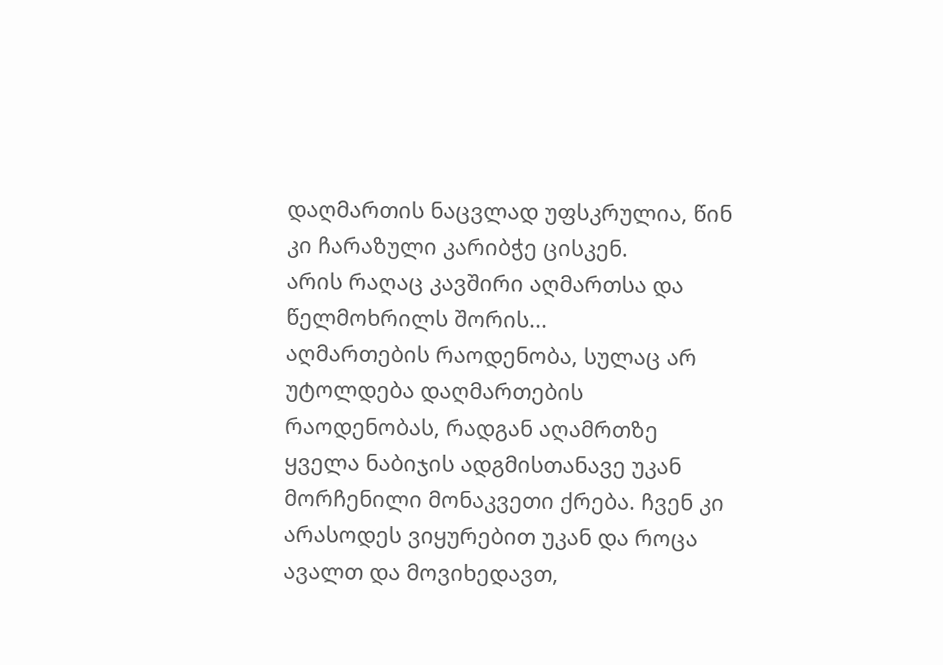დაღმართის ნაცვლად უფსკრულია, წინ კი ჩარაზული კარიბჭე ცისკენ.
არის რაღაც კავშირი აღმართსა და წელმოხრილს შორის...
აღმართების რაოდენობა, სულაც არ უტოლდება დაღმართების რაოდენობას, რადგან აღამრთზე ყველა ნაბიჯის ადგმისთანავე უკან მორჩენილი მონაკვეთი ქრება. ჩვენ კი არასოდეს ვიყურებით უკან და როცა ავალთ და მოვიხედავთ,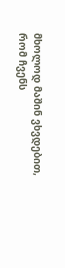მხოლოდ მაშინ ვხვდებით, რომ ჩვენს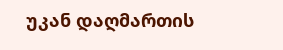უკან დაღმართის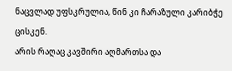ნაცვლად უფსკრულია, წინ კი ჩარაზული კარიბჭე ცისკენ.
არის რაღაც კავშირი აღმართსა და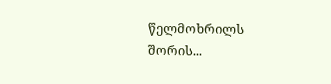წელმოხრილს შორის...